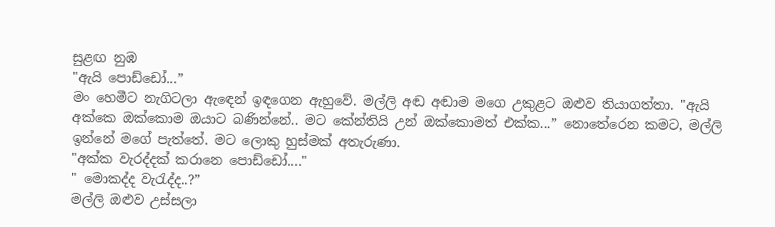සුළඟ නුඹ
"ඇයි පොඩ්ඩෝ...”
මං හෙමීට නැගිටලා ඇඳෙන් ඉඳගෙන ඇහුවේ. මල්ලි අඬ අඬාම මගෙ උකුළට ඔළුව තියාගත්තා. "ඇයි අක්කෙ ඔක්කොම ඔයාට බණින්නේ.. මට කේන්තියි උන් ඔක්කොමත් එක්ක...” නොතේරෙන කමට, මල්ලි ඉන්නේ මගේ පැත්තේ. මට ලොකු හුස්මක් අතැරුණා.
"අක්ක වැරද්දක් කරානෙ පොඩ්ඩෝ...."
" මොකද්ද වැරැද්ද..?”
මල්ලි ඔළුව උස්සලා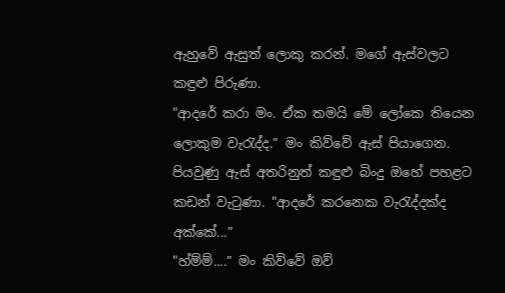ඇහුවේ ඇසුත් ලොකු කරන්. මගේ ඇස්වලට කඳුළු පිරුණා.
"ආදරේ කරා මං. ඒක තමයි මේ ලෝකෙ තියෙන ලොකුම වැරැද්ද.” මං කිව්වේ ඇස් පියාගෙන.
පියවුණු ඇස් අතරිනුත් කඳුළු බිංදු ඔහේ පහළට කඩන් වැටුණා. "ආදරේ කරනෙක වැරැද්දක්ද අක්කේ...”
"හ්ම්ම්....” මං කිව්වේ ඔව්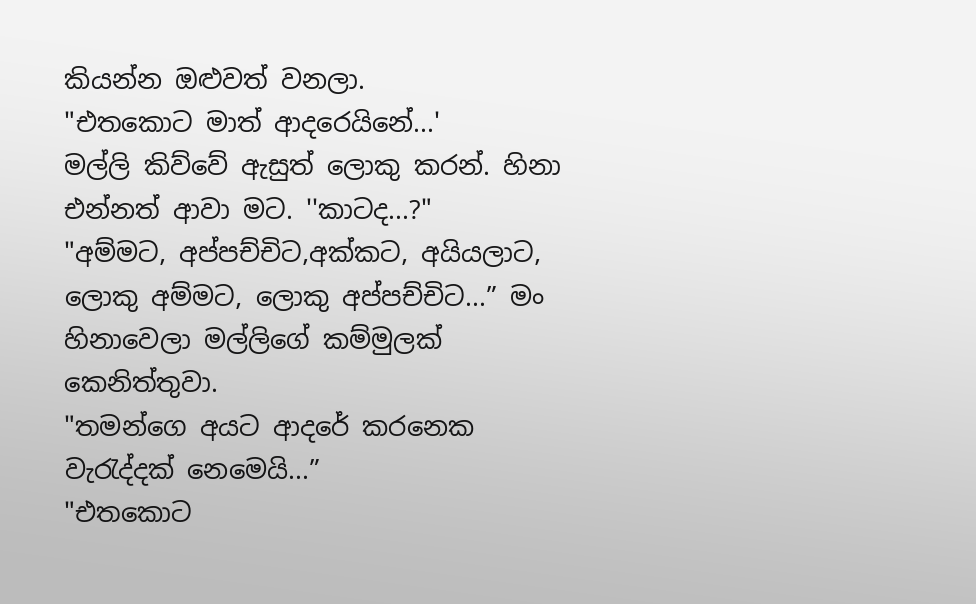කියන්න ඔළුවත් වනලා.
"එතකොට මාත් ආදරෙයිනේ...'
මල්ලි කිව්වේ ඇසුත් ලොකු කරන්. හිනා එන්නත් ආවා මට. ''කාටද...?"
"අම්මට, අප්පච්චිට,අක්කට, අයියලාට, ලොකු අම්මට, ලොකු අප්පච්චිට...” මං හිනාවෙලා මල්ලිගේ කම්මුලක් කෙනිත්තුවා.
"තමන්ගෙ අයට ආදරේ කරනෙක වැරැද්දක් නෙමෙයි...”
"එතකොට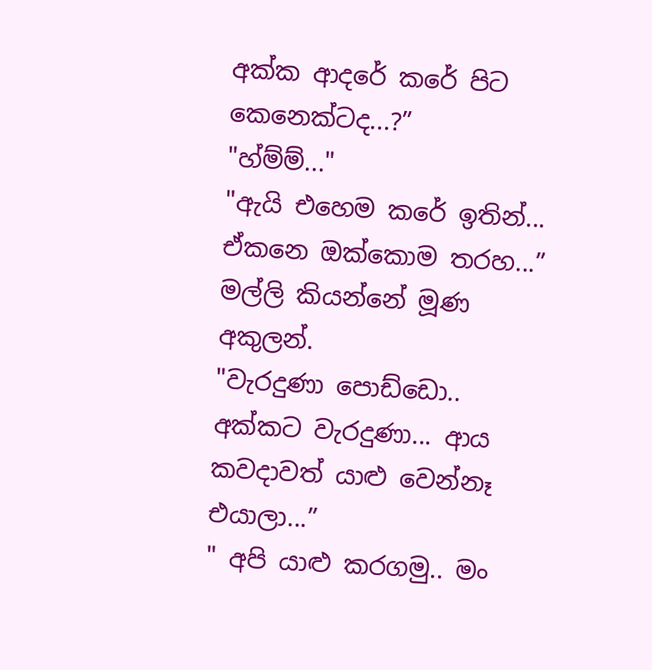අක්ක ආදරේ කරේ පිට කෙනෙක්ටද...?”
"හ්ම්ම්..."
"ඇයි එහෙම කරේ ඉතින්... ඒකනෙ ඔක්කොම තරහ...” මල්ලි කියන්නේ මූණ අකුලන්.
"වැරදුණා පොඩ්ඩො.. අක්කට වැරදුණා... ආය කවදාවත් යාළු වෙන්නෑ එයාලා...”
" අපි යාළු කරගමු.. මං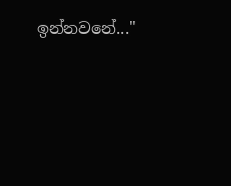ඉන්නවනේ..."